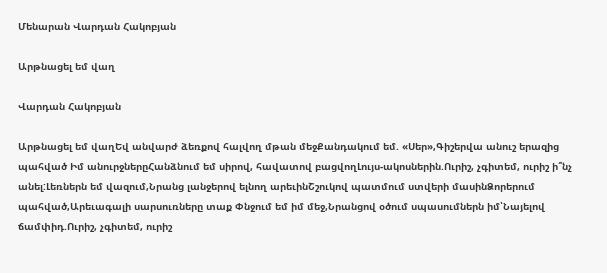Մենարան Վարդան Հակոբյան

Արթնացել եմ վաղ

Վարդան Հակոբյան

Արթնացել եմ վաղԵվ անվարժ ձեռքով հալվող մթան մեջՔանդակում եմ. «Սեր»,Գիշերվա անուշ երազից պահված Իմ անուրջներըՀանձնում եմ սիրով, հավատով բացվողԼույս-ակոսներին.Ուրիշ, չգիտեմ, ուրիշ ի՞նչ անել:Լեռներն եմ վազում,Նրանց լանջերով ելնող արեւինՇշուկով պատմում ստվերի մասինՁորերում պահված,Արեւագալի սարսուռները տաք Փնջում եմ իմ մեջ,Նրանցով օծում սպասումներն իմ՝Նայելով ճամփիդ.Ուրիշ, չգիտեմ, ուրիշ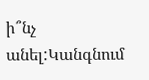ի՞նչ անել:Կանգնում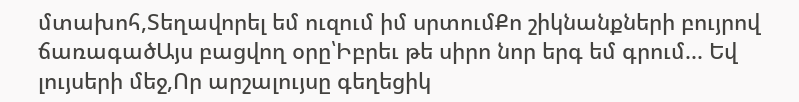մտախոհ,Տեղավորել եմ ուզում իմ սրտումՔո շիկնանքների բույրով ճառագածԱյս բացվող օրը՝Իբրեւ թե սիրո նոր երգ եմ գրում... Եվ լույսերի մեջ,Որ արշալույսը գեղեցիկ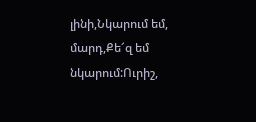լինի,Նկարում եմ, մարդ,Քե՜զ եմ նկարում:Ուրիշ,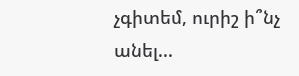չգիտեմ, ուրիշ ի՞նչ անել...